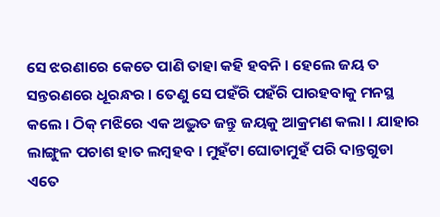ସେ ଝରଣାରେ କେତେ ପାଣି ତାହା କହି ହବନି । ହେଲେ ଜୟ ତ ସନ୍ତରଣରେ ଧୂରନ୍ଧର । ତେଣୁ ସେ ପହଁରି ପହଁରି ପାରହବାକୁ ମନସ୍ଥ କଲେ । ଠିକ୍ ମଝିରେ ଏକ ଅଦ୍ଭୁତ ଜନ୍ତୁ ଜୟକୁ ଆକ୍ରମଣ କଲା । ଯାହାର ଲାଙ୍ଗୁଳ ପଚାଶ ହାତ ଲମ୍ବହବ । ମୁହଁଟା ଘୋଡାମୁହଁ ପରି ଦାନ୍ତଗୁଡା ଏତେ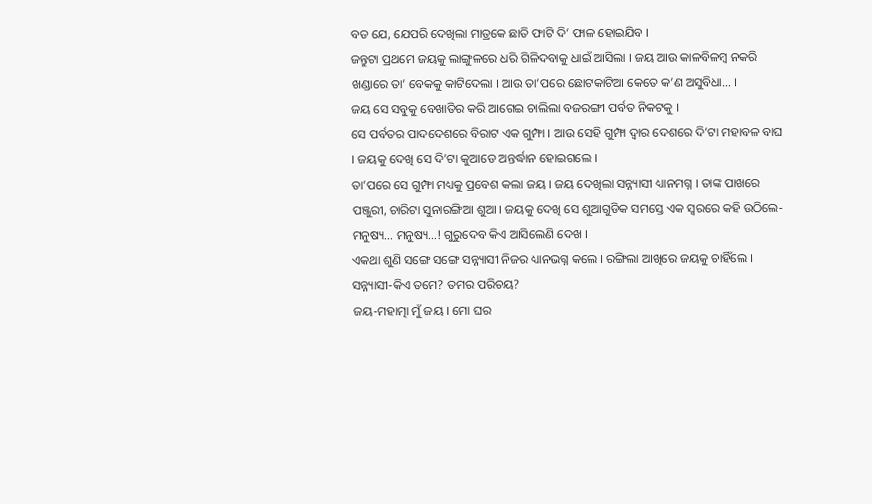ବଡ ଯେ, ଯେପରି ଦେଖିଲା ମାତ୍ରକେ ଛାତି ଫାଟି ଦି’ ଫାଳ ହୋଇଯିବ ।
ଜନ୍ତୁଟା ପ୍ରଥମେ ଜୟକୁ ଲାଙ୍ଗୁଳରେ ଧରି ଗିଳିଦବାକୁ ଧାଇଁ ଆସିଲା । ଜୟ ଆଉ କାଳବିଳମ୍ବ ନକରି ଖଣ୍ଡାରେ ତା’ ବେକକୁ କାଟିଦେଲା । ଆଉ ତା’ପରେ ଛୋଟକାଟିଆ କେତେ କ’ଣ ଅସୁବିଧା… ।
ଜୟ ସେ ସବୁକୁ ବେଖାତିର କରି ଆଗେଇ ଚାଲିଲା ବଜରଙ୍ଗୀ ପର୍ବତ ନିକଟକୁ ।
ସେ ପର୍ବତର ପାଦଦେଶରେ ବିରାଟ ଏକ ଗୁମ୍ଫା । ଆଉ ସେହି ଗୁମ୍ଫା ଦ୍ୱାର ଦେଶରେ ଦି’ଟା ମହାବଳ ବାଘ । ଜୟକୁ ଦେଖି ସେ ଦି’ଟା କୁଆଡେ ଅନ୍ତର୍ଦ୍ଧାନ ହୋଇଗଲେ ।
ତା’ପରେ ସେ ଗୁମ୍ଫା ମଧ୍ୟକୁ ପ୍ରବେଶ କଲା ଜୟ । ଜୟ ଦେଖିଲା ସନ୍ନ୍ୟାସୀ ଧ୍ୟାନମଗ୍ନ । ତାଙ୍କ ପାଖରେ ପଞ୍ଜୁରୀ, ଚାରିଟା ସୁନାରଙ୍ଗିଆ ଶୁଆ । ଜୟକୁ ଦେଖି ସେ ଶୁଆଗୁଡିକ ସମସ୍ତେ ଏକ ସ୍ୱରରେ କହି ଉଠିଲେ- ମନୁଷ୍ୟ… ମନୁଷ୍ୟ…! ଗୁରୁଦେବ କିଏ ଆସିଲେଣି ଦେଖ ।
ଏକଥା ଶୁଣି ସଙ୍ଗେ ସଙ୍ଗେ ସନ୍ନ୍ୟାସୀ ନିଜର ଧ୍ୟାନଭଗ୍ନ କଲେ । ରଙ୍ଗିଲା ଆଖିରେ ଜୟକୁ ଚାହିଁଲେ ।
ସନ୍ନ୍ୟାସୀ-କିଏ ତମେ? ତମର ପରିଚୟ?
ଜୟ-ମହାତ୍ମା ମୁଁ ଜୟ । ମୋ ଘର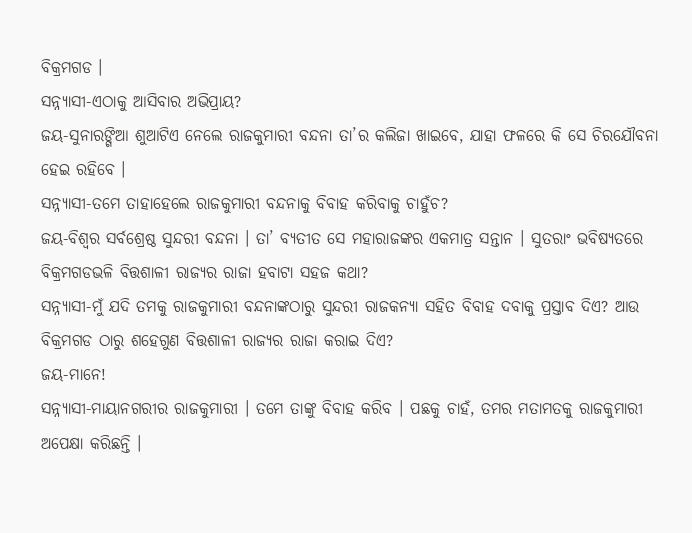ବିକ୍ରମଗଡ ।
ସନ୍ନ୍ୟାସୀ-ଏଠାକୁ ଆସିବାର ଅଭିପ୍ରାୟ?
ଜୟ-ସୁନାରଙ୍ଗିଆ ଶୁଆଟିଏ ନେଲେ ରାଜକୁମାରୀ ବନ୍ଦନା ତା’ର କଲିଜା ଖାଇବେ, ଯାହା ଫଳରେ କି ସେ ଚିରଯୌବନା ହେଇ ରହିବେ ।
ସନ୍ନ୍ୟାସୀ-ତମେ ତାହାହେଲେ ରାଜକୁମାରୀ ବନ୍ଦନାକୁ ବିବାହ କରିବାକୁ ଚାହୁଁଚ?
ଜୟ-ବିଶ୍ୱର ସର୍ବଶ୍ରେଷ୍ଠ ସୁନ୍ଦରୀ ବନ୍ଦନା । ତା’ ବ୍ୟତୀତ ସେ ମହାରାଜଙ୍କର ଏକମାତ୍ର ସନ୍ତାନ । ସୁତରାଂ ଭବିଷ୍ୟତରେ ବିକ୍ରମଗଡଭଳି ବିତ୍ତଶାଳୀ ରାଜ୍ୟର ରାଜା ହବାଟା ସହଜ କଥା?
ସନ୍ନ୍ୟାସୀ-ମୁଁ ଯଦି ତମକୁ ରାଜକୁମାରୀ ବନ୍ଦନାଙ୍କଠାରୁ ସୁନ୍ଦରୀ ରାଜକନ୍ୟା ସହିତ ବିବାହ ଦବାକୁ ପ୍ରସ୍ତାବ ଦିଏ? ଆଉ ବିକ୍ରମଗଡ ଠାରୁ ଶହେଗୁଣ ବିତ୍ତଶାଳୀ ରାଜ୍ୟର ରାଜା କରାଇ ଦିଏ?
ଜୟ-ମାନେ!
ସନ୍ନ୍ୟାସୀ-ମାୟାନଗରୀର ରାଜକୁମାରୀ । ତମେ ତାଙ୍କୁ ବିବାହ କରିବ । ପଛକୁ ଚାହଁ, ତମର ମତାମତକୁ ରାଜକୁମାରୀ ଅପେକ୍ଷା କରିଛନ୍ତି ।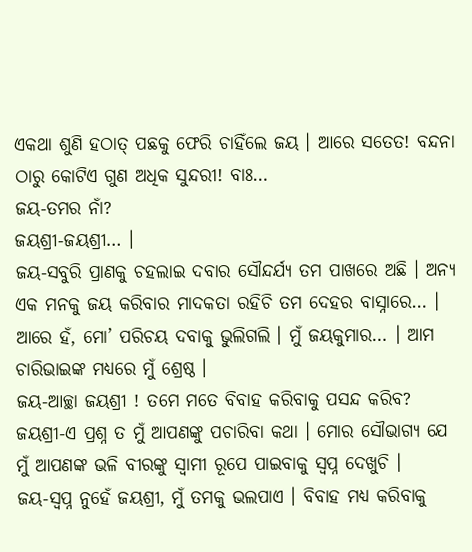ଏକଥା ଶୁଣି ହଠାତ୍ ପଛକୁ ଫେରି ଚାହିଁଲେ ଜୟ । ଆରେ ସତେତ! ବନ୍ଦନା ଠାରୁ କୋଟିଏ ଗୁଣ ଅଧିକ ସୁନ୍ଦରୀ! ବାଃ…
ଜୟ-ତମର ନାଁ?
ଜୟଶ୍ରୀ-ଜୟଶ୍ରୀ… ।
ଜୟ-ସବୁରି ପ୍ରାଣକୁ ଚହଲାଇ ଦବାର ସୌନ୍ଦର୍ଯ୍ୟ ତମ ପାଖରେ ଅଛି । ଅନ୍ୟ ଏକ ମନକୁ ଜୟ କରିବାର ମାଦକତା ରହିଚି ତମ ଦେହର ବାସ୍ନାରେ… ।
ଆରେ ହଁ, ମୋ’ ପରିଚୟ ଦବାକୁ ଭୁଲିଗଲି । ମୁଁ ଜୟକୁମାର… । ଆମ ଚାରିଭାଇଙ୍କ ମଧ୍ୟରେ ମୁଁ ଶ୍ରେଷ୍ଠ ।
ଜୟ-ଆଚ୍ଛା ଜୟଶ୍ରୀ ! ତମେ ମତେ ବିବାହ କରିବାକୁ ପସନ୍ଦ କରିବ?
ଜୟଶ୍ରୀ-ଏ ପ୍ରଶ୍ନ ତ ମୁଁ ଆପଣଙ୍କୁ ପଚାରିବା କଥା । ମୋର ସୌଭାଗ୍ୟ ଯେ ମୁଁ ଆପଣଙ୍କ ଭଳି ବୀରଙ୍କୁ ସ୍ୱାମୀ ରୂପେ ପାଇବାକୁ ସ୍ୱପ୍ନ ଦେଖୁଚି ।
ଜୟ-ସ୍ୱପ୍ନ ନୁହେଁ ଜୟଶ୍ରୀ, ମୁଁ ତମକୁ ଭଲପାଏ । ବିବାହ ମଧ୍ୟ କରିବାକୁ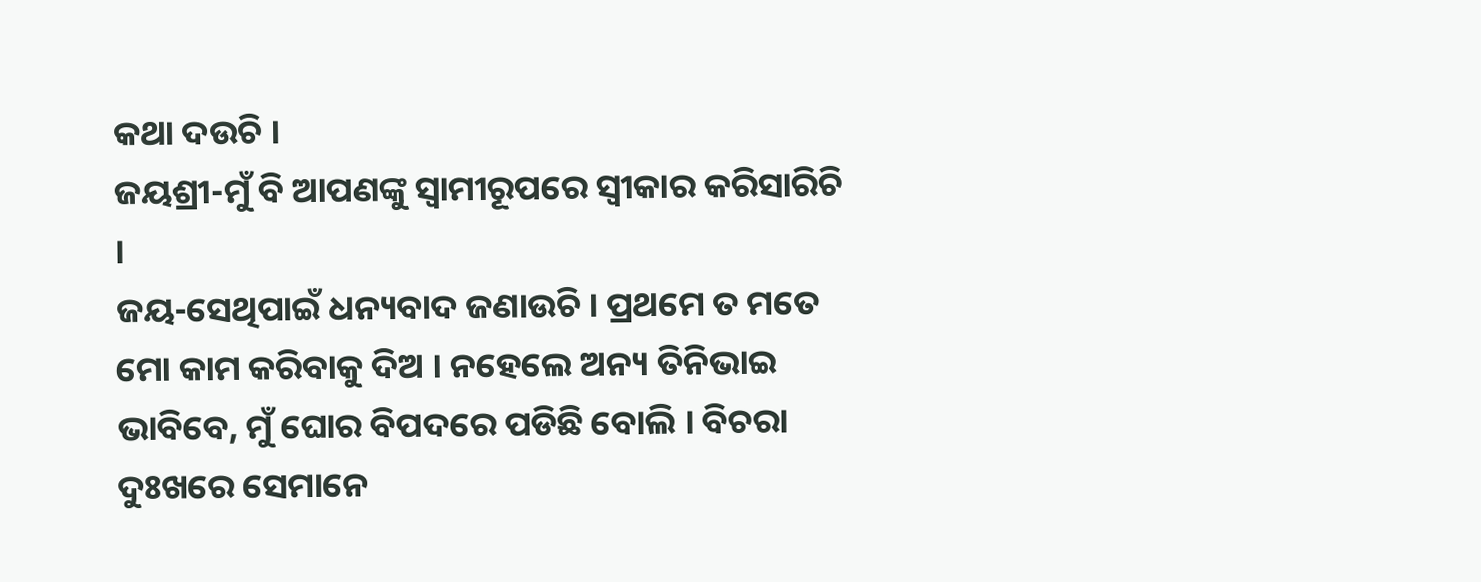କଥା ଦଉଚି ।
ଜୟଶ୍ରୀ-ମୁଁ ବି ଆପଣଙ୍କୁ ସ୍ୱାମୀରୂପରେ ସ୍ୱୀକାର କରିସାରିଚି ।
ଜୟ-ସେଥିପାଇଁ ଧନ୍ୟବାଦ ଜଣାଉଚି । ପ୍ରଥମେ ତ ମତେ ମୋ କାମ କରିବାକୁ ଦିଅ । ନହେଲେ ଅନ୍ୟ ତିନିଭାଇ ଭାବିବେ, ମୁଁ ଘୋର ବିପଦରେ ପଡିଛି ବୋଲି । ବିଚରା ଦୁଃଖରେ ସେମାନେ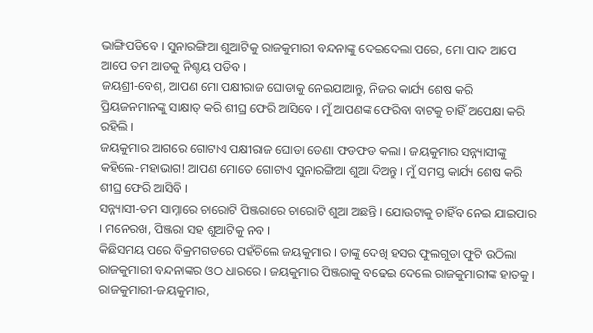ଭାଙ୍ଗିପଡିବେ । ସୁନାରଙ୍ଗିଆ ଶୁଆଟିକୁ ରାଜକୁମାରୀ ବନ୍ଦନାଙ୍କୁ ଦେଇଦେଲା ପରେ, ମୋ ପାଦ ଆପେ ଆପେ ତମ ଆଡକୁ ନିଶ୍ଚୟ ପଡିବ ।
ଜୟଶ୍ରୀ-ବେଶ୍, ଆପଣ ମୋ ପକ୍ଷୀରାଜ ଘୋଡାକୁ ନେଇଯାଆନ୍ତୁ, ନିଜର କାର୍ଯ୍ୟ ଶେଷ କରି ପ୍ରିୟଜନମାନଙ୍କୁ ସାକ୍ଷାତ୍ କରି ଶୀଘ୍ର ଫେରି ଆସିବେ । ମୁଁ ଆପଣଙ୍କ ଫେରିବା ବାଟକୁ ଚାହିଁ ଅପେକ୍ଷା କରି ରହିଲି ।
ଜୟକୁମାର ଆଗରେ ଗୋଟାଏ ପକ୍ଷୀରାଜ ଘୋଡା ଡେଣା ଫଡଫଡ କଲା । ଜୟକୁମାର ସନ୍ନ୍ୟାସୀଙ୍କୁ କହିଲେ-ମହାଭାଗ! ଆପଣ ମୋତେ ଗୋଟାଏ ସୁନାରଙ୍ଗିଆ ଶୁଆ ଦିଅନ୍ତୁ । ମୁଁ ସମସ୍ତ କାର୍ଯ୍ୟ ଶେଷ କରି ଶୀଘ୍ର ଫେରି ଆସିବି ।
ସନ୍ନ୍ୟାସୀ-ତମ ସାମ୍ନାରେ ଚାରୋଟି ପିଞ୍ଜରାରେ ଚାରୋଟି ଶୁଆ ଅଛନ୍ତି । ଯୋଉଟାକୁ ଚାହିଁବ ନେଇ ଯାଇପାର । ମନେରଖ, ପିଞ୍ଜରା ସହ ଶୁଆଟିକୁ ନବ ।
କିଛିସମୟ ପରେ ବିକ୍ରମଗଡରେ ପହଁଚିଲେ ଜୟକୁମାର । ତାଙ୍କୁ ଦେଖି ହସର ଫୁଲଗୁଡା ଫୁଟି ଉଠିଲା ରାଜକୁମାରୀ ବନ୍ଦନାଙ୍କର ଓଠ ଧାରରେ । ଜୟକୁମାର ପିଞ୍ଜରାକୁ ବଢେଇ ଦେଲେ ରାଜକୁମାରୀଙ୍କ ହାତକୁ ।
ରାଜକୁମାରୀ-ଜୟକୁମାର,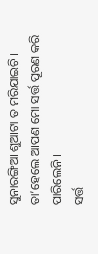ସୁନାରଙ୍ଗିଆ ଶୁଆଟା ତ ମରିଯାଇଚି । ତା’ହେଲେ ଆପଣ ମୋ ସର୍ତ୍ତ ପୂରଣ କରି ପାରିଲେନି ।
ସର୍ତ୍ତ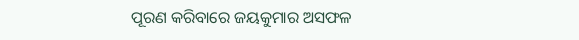ପୂରଣ କରିବାରେ ଜୟକୁମାର ଅସଫଳ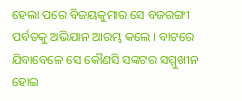ହେଲା ପରେ ବିଜୟକୁମାର ସେ ବଜରଙ୍ଗୀ ପର୍ବତକୁ ଅଭିଯାନ ଆରମ୍ଭ କଲେ । ବାଟରେ ଯିବାବେଳେ ସେ କୌଣସି ସଙ୍କଟର ସମ୍ମୁଖୀନ ହୋଇ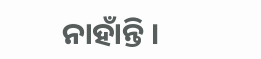ନାହାଁନ୍ତି ।